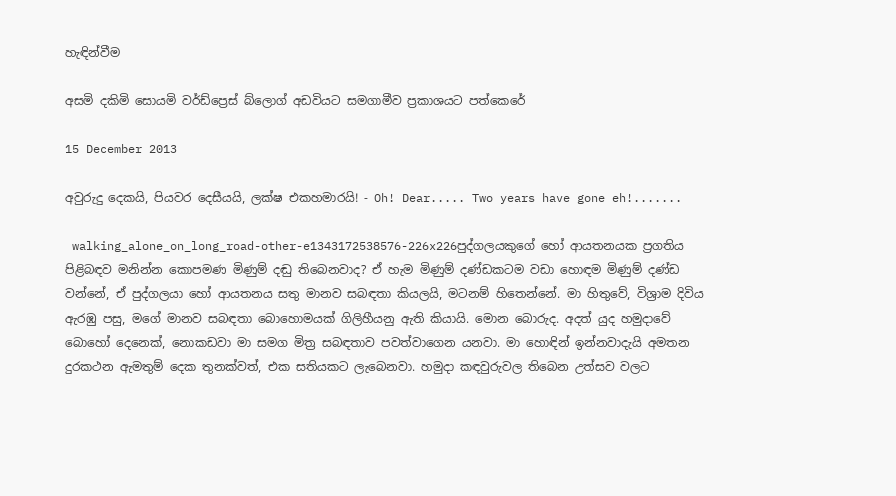හැඳින්වීම

අසමි දකිමි සොයමි වර්ඩ්ප්‍රෙස් බ්ලොග් අඩවියට සමගාමීව ප්‍රකාශයට පත්කෙරේ

15 December 2013

අවුරුදු දෙකයි, පියවර දෙසීයයි, ලක්ෂ එකහමාරයි! - Oh! Dear..... Two years have gone eh!.......

 walking_alone_on_long_road-other-e1343172538576-226x226පුද්ගලයකුගේ හෝ ආයතනයක ප්‍රගතිය පිළිබඳව මනින්න කොපමණ මිණුම් දඬු තිබෙනවාද? ඒ හැම මිණුම් දණ්ඩකටම වඩා හොඳම මිණුම් දණ්ඩ වන්නේ, ඒ පුද්ගලයා හෝ ආයතනය සතු මානව සබඳතා කියලයි, මටනම් හිතෙන්නේ. මා හිතුවේ, විශ්‍රාම දිවිය ඇරඹු පසු, මගේ මානව සබඳතා බොහොමයක් ගිලිහීයනු ඇති කියායි. මොන බොරුද. අදත් යුද හමුදාවේ බොහෝ දෙනෙක්, නොකඩවා මා සමග මිත්‍ර සබඳතාව පවත්වාගෙන යනවා. මා හොඳින් ඉන්නවාදැයි අමතන දුරකථන ඇමතුම් දෙක තුනක්වත්, එක සතියකට ලැබෙනවා. හමුදා කඳවුරුවල තිබෙන උත්සව වලට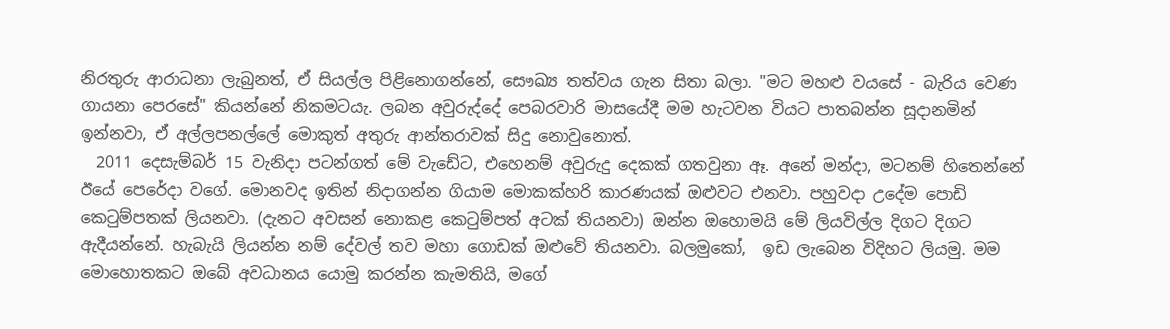නිරතුරු ආරාධනා ලැබුනත්, ඒ සියල්ල පිළිනොගන්නේ, සෞඛ්‍ය තත්වය ගැන සිතා බලා. "මට මහළු වයසේ - බැරිය වෙණ ගායනා පෙරසේ" කියන්නේ නිකමටයැ. ලබන අවුරුද්දේ පෙබරවාරි මාසයේදී මම හැටවන වියට පාතබන්න සූදානමින් ඉන්නවා, ඒ අල්ලපනල්ලේ මොකුත් අතුරු ආන්තරාවක් සිදු නොවුනොත්.
  2011 දෙසැම්බර් 15 වැනිදා පටන්ගත් මේ වැඩේට, එහෙනම් අවුරුදු දෙකක් ගතවුනා ඈ. අනේ මන්දා, මටනම් හිතෙන්නේ ඊයේ පෙරේදා වගේ. මොනවද ඉතින් නිදාගන්න ගියාම මොකක්හරි කාරණයක් ඔළුවට එනවා. පහුවදා උදේම පොඩි කෙටුම්පතක් ලියනවා. (දැනට අවසන් නොකළ කෙටුම්පත් අටක් තියනවා) ඔන්න ඔහොමයි මේ ලියවිල්ල දිගට දිගට ඇදීයන්නේ. හැබැයි ලියන්න නම් දේවල් තව මහා ගොඩක් ඔළුවේ තියනවා. බලමුකෝ,  ඉඩ ලැබෙන විදිහට ලියමු. මම මොහොතකට ඔබේ අවධානය යොමු කරන්න කැමතියි, මගේ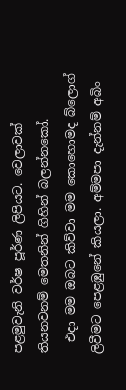පළමුවැනි වර්ෂ පූර්ණ ලිපියට. වෙලාවක් තියනවනම් මෙතනින් ගිහින් බලන්නකෝ.
  එදා මම ඔබට කිව්වා මම කොහොමද බ්ලොග් ලිවීමට පෙළඹුනේ කියලා. අම්මපා දැන්නම් අබිං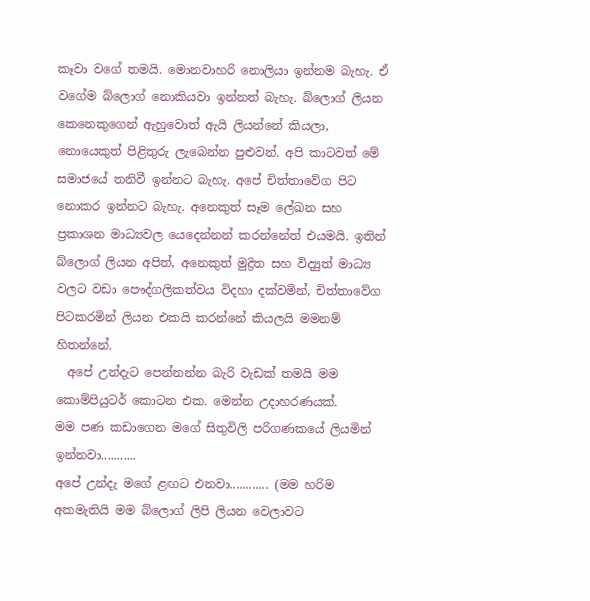කෑවා වගේ තමයි. මොනවාහරි නොලියා ඉන්නම බැහැ. ඒ වගේම බ්ලොග් නොකියවා ඉන්නත් බැහැ. බ්ලොග් ලියන කෙනෙකුගෙන් ඇහුවොත් ඇයි ලියන්නේ කියලා, නොයෙකුත් පිළිතුරු ලැබෙන්න පුළුවන්. අපි කාටවත් මේ සමාජයේ තනිවී ඉන්නට බැහැ. අපේ චිත්තාවේග පිට නොකර ඉන්නට බැහැ. අනෙකුත් සෑම ලේඛන සහ ප්‍රකාශන මාධ්‍යවල යෙදෙන්නන් කරන්නේත් එයමයි. ඉතින් බ්ලොග් ලියන අපිත්, අනෙකුත් මුද්‍රිත සහ විද්‍යුත් මාධ්‍ය වලට වඩා පෞද්ගලිකත්වය විදහා දක්වමින්, චිත්තාවේග පිටකරමින් ලියන එකයි කරන්නේ කියලයි මමනම් හිතන්නේ.
  අපේ උන්දැට පෙන්නන්න බැරි වැඩක් තමයි මම කොම්පියුටර් කොටන එක. මෙන්න උදාහරණයක්.
මම පණ කඩාගෙන මගේ සිතුවිලි පරිගණකයේ ලියමින් ඉන්නවා...........
අපේ උන්දැ මගේ ළඟට එනවා............ (මම හරිම අකමැතියි මම බ්ලොග් ලිපි ලියන වෙලාවට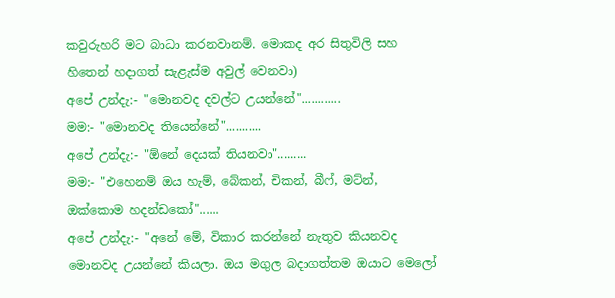කවුරුහරි මට බාධා කරනවානම්. මොකද අර සිතුවිලි සහ හිතෙන් හදාගත් සැළැස්ම අවුල් වෙනවා)
අපේ උන්දැ:- "මොනවද දවල්ට උයන්නේ"............
මම:- "මොනවද තියෙන්නේ"...........
අපේ උන්දැ:- "ඕනේ දෙයක් තියනවා".........
මම:- "එහෙනම් ඔය හැම්, බේකන්, චිකන්, බීෆ්, මට්න්, ඔක්කොම හදන්ඩකෝ"......
අපේ උන්දැ:- "අනේ මේ, විකාර කරන්නේ නැතුව කියනවද මොනවද උයන්නේ කියලා. ඔය මගුල බදාගත්තම ඔයාට මෙලෝ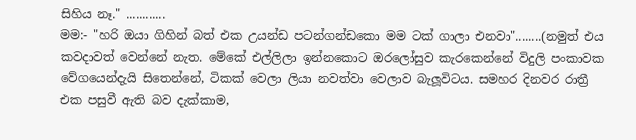සිහිය නෑ." ............
මම:- "හරි ඔයා ගිහින් බත් එක උයන්ඩ පටන්ගන්ඩකො මම ටක් ගාලා එනවා"........(නමුත් එය කවදාවත් වෙන්නේ නැත. මේකේ එල්ලිලා ඉන්නකොට ඔරලෝසුව කැරකෙන්නේ විදුලි පංකාවක වේගයෙන්දැයි සිතෙන්නේ, ටිකක් වෙලා ලියා නවත්වා වෙලාව බැලූවිටය. සමහර දිනවර රාත්‍රී එක පසුවී ඇති බව දැක්කාම,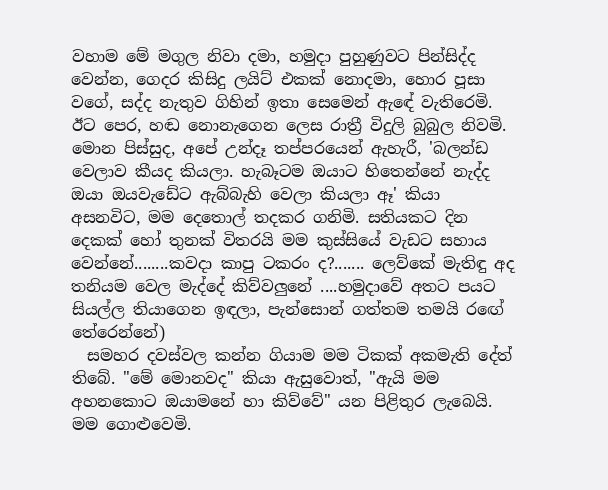වහාම මේ මගුල නිවා දමා, හමුදා පුහුණුවට පින්සිද්ද වෙන්න, ගෙදර කිසිදු ලයිට් එකක් නොදමා, හොර පූසා වගේ, සද්ද නැතුව ගිහින් ඉතා සෙමෙන් ඇඳේ වැතිරෙමි. ඊට පෙර, හඬ නොනැගෙන ලෙස රාත්‍රී විදුලි බුබුල නිවමි. මොන පිස්සුද, අපේ උන්දෑ තප්පරයෙන් ඇහැරී, 'බලන්ඩ වෙලාව කීයද කියලා. හැබෑටම ඔයාට හිතෙන්නේ නැද්ද ඔයා ඔයවැඩේට ඇබ්බැහි වෙලා කියලා ඈ' කියා අසනවිට, මම දෙතොල් තදකර ගනිමි. සතියකට දින දෙකක් හෝ තුනක් විතරයි මම කුස්සියේ වැඩට සහාය වෙන්නේ........කවදා කාපු ටකරං ද?....... ලෙව්කේ මැතිඳු අද තනියම වෙල මැද්දේ කිව්වලුනේ ....හමුදාවේ අතට පයට සියල්ල තියාගෙන ඉඳලා, පැන්සොන් ගත්තම තමයි රඟේ තේරෙන්නේ)
  සමහර දවස්වල කන්න ගියාම මම ටිකක් අකමැති දේත් තිබේ. "මේ මොනවද" කියා ඇසුවොත්, "ඇයි මම අහනකොට ඔයාමනේ හා කිව්වේ" යන පිළිතුර ලැබෙයි. මම ගොළුවෙමි.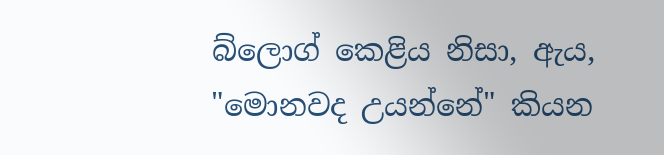බ්ලොග් කෙළිය නිසා, ඇය, "මොනවද උයන්නේ" කියන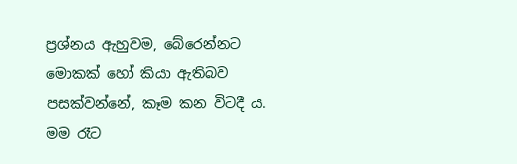ප්‍රශ්නය ඇහුවම, බේරෙන්නට මොකක් හෝ කියා ඇතිබව පසක්වන්නේ, කෑම කන විටදී ය. මම රෑට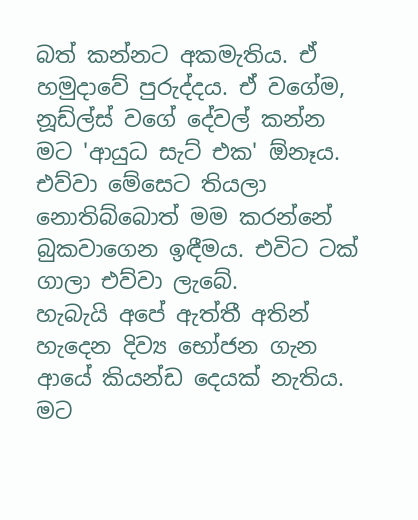බත් කන්නට අකමැතිය. ඒ හමුදාවේ පුරුද්දය. ඒ වගේම, නූඩ්ල්ස් වගේ දේවල් කන්න මට 'ආයුධ සැට් එක' ඕනෑය. එව්වා මේසෙට තියලා නොතිබ්බොත් මම කරන්නේ බුකවාගෙන ඉඳීමය. එවිට ටක් ගාලා එව්වා ලැබේ.
හැබැයි අපේ ඇත්තී අතින් හැදෙන දිව්‍ය භෝජන ගැන ආයේ කියන්ඩ දෙයක් නැතිය. මට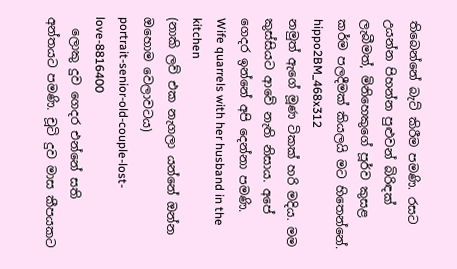තිබෙන්නේ බැට් කිරීම පමණි. රසට උයන්න පිහන්න පුළුවන් බිරිඳක් ලැබීමත්, මිනිහෙකුගේ පූර්ව කුසළ කර්ම පලදීමක් කියලයි මට හිතෙන්නේ.
hippo2BM_468x312
නමුත් ඇගේ මූණ ටිකක් හරි මදිය. මම කුස්සියට ආවේ නැති නිසාය. අපේ ගෙදර ඉන්නේ අපි දෙන්නා පමණි.
Wife quarrels with her husband in the kitchen
(නාකි ලව් එක නැගලා යන්නේ ඔන්න ඔහොම වෙලාවටය)
portrait-senior-old-couple-lost-love-8816400
  ලොකු දුව ගෙදර එන්නේ සති අන්තයට පමණි. චූටි දුව මාස කීපයකට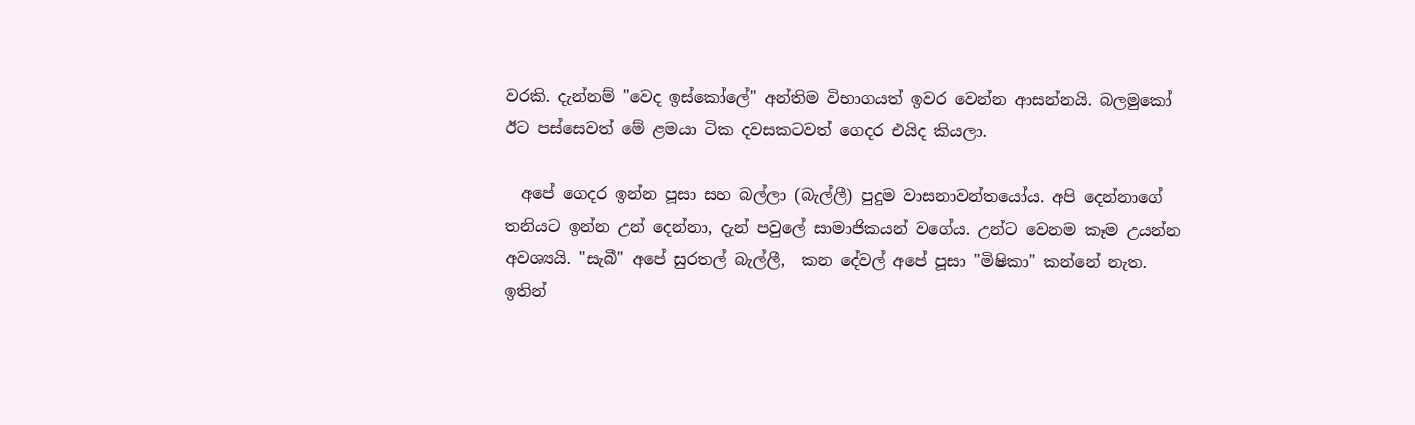වරකි. දැන්නම් "වෙද ඉස්කෝලේ" අන්තිම විභාගයත් ඉවර වෙන්න ආසන්නයි. බලමුකෝ ඊට පස්සෙවත් මේ ළමයා ටික දවසකටවත් ගෙදර එයිද කියලා.

  අපේ ගෙදර ඉන්න පූසා සහ බල්ලා (බැල්ලී) පුදුම වාසනාවන්තයෝය. අපි දෙන්නාගේ තනියට ඉන්න උන් දෙන්නා, දැන් පවුලේ සාමාජිකයන් වගේය. උන්ට වෙනම කෑම උයන්න අවශ්‍යයි. "සැබී" අපේ සුරතල් බැල්ලී,  කන දේවල් අපේ පූසා "මිෂිකා" කන්නේ නැත. ඉතින්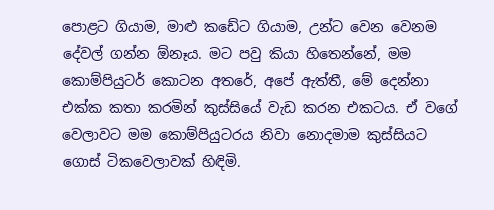පොළට ගියාම, මාළු කඩේට ගියාම, උන්ට වෙන වෙනම දේවල් ගන්න ඕනෑය. මට පවු කියා හිතෙන්නේ, මම කොම්පියුටර් කොටන අතරේ, අපේ ඇත්තී, මේ දෙන්නා එක්ක කතා කරමින් කුස්සියේ වැඩ කරන එකටය. ඒ වගේ වෙලාවට මම කොම්පියුටරය නිවා නොදමාම කුස්සියට ගොස් ටිකවෙලාවක් හිඳිමි.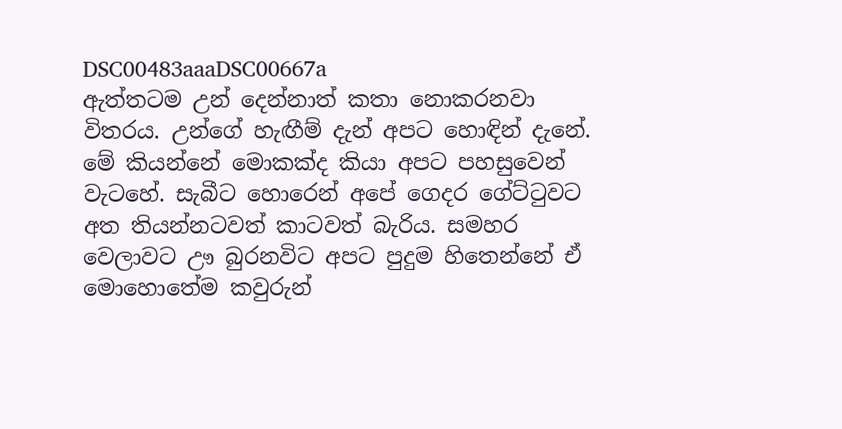DSC00483aaaDSC00667a
ඇත්තටම උන් දෙන්නාත් කතා නොකරනවා විතරය. උන්ගේ හැඟීම් දැන් අපට හොඳින් දැනේ. මේ කියන්නේ මොකක්ද කියා අපට පහසුවෙන් වැටහේ. සැබීට හොරෙන් අපේ ගෙදර ගේට්ටුවට අත තියන්නටවත් කාටවත් බැරිය. සමහර වෙලාවට ඌ බුරනවිට අපට පුදුම හිතෙන්නේ ඒ මොහොතේම කවුරුන්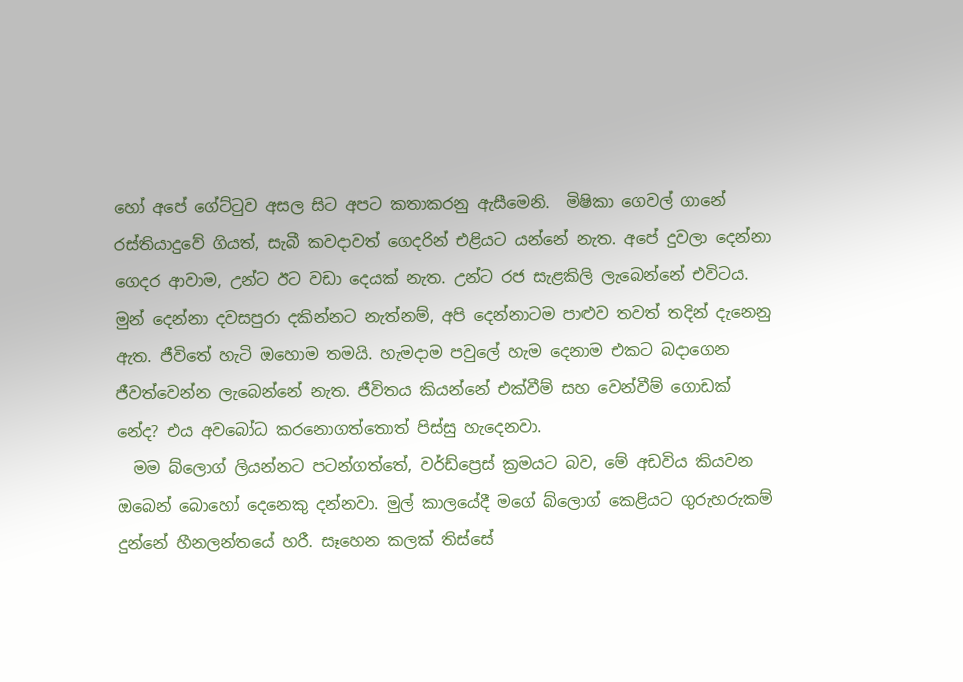හෝ අපේ ගේට්ටුව අසල සිට අපට කතාකරනු ඇසීමෙනි.  මිෂිකා ගෙවල් ගානේ රස්තියාදුවේ ගියත්, සැබී කවදාවත් ගෙදරින් එළියට යන්නේ නැත. අපේ දුවලා දෙන්නා ගෙදර ආවාම, උන්ට ඊට වඩා දෙයක් නැත. උන්ට රජ සැළකිලි ලැබෙන්නේ එවිටය. මුන් දෙන්නා දවසපුරා දකින්නට නැත්නම්, අපි දෙන්නාටම පාළුව තවත් තදින් දැනෙනු ඇත. ජීවිතේ හැටි ඔහොම තමයි. හැමදාම පවුලේ හැම දෙනාම එකට බදාගෙන ජීවත්වෙන්න ලැබෙන්නේ නැත. ජීවිතය කියන්නේ එක්වීම් සහ වෙන්වීම් ගොඩක් නේද? එය අවබෝධ කරනොගත්තොත් පිස්සු හැදෙනවා.
  මම බ්ලොග් ලියන්නට පටන්ගත්තේ, වර්ඩ්ප්‍රෙස් ක්‍රමයට බව, මේ අඩවිය කියවන ඔබෙන් බොහෝ දෙනෙකු දන්නවා. මුල් කාලයේදී මගේ බ්ලොග් කෙළියට ගුරුහරුකම් දුන්නේ හීනලන්තයේ හරී. සෑහෙන කලක් තිස්සේ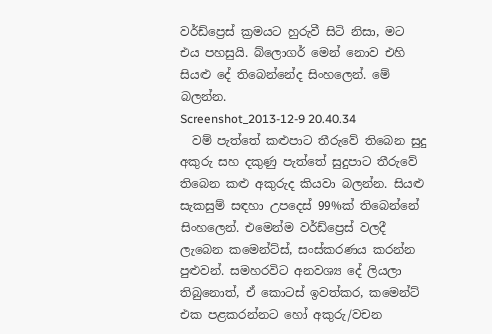වර්ඩ්ප්‍රෙස් ක්‍රමයට හුරුවී සිටි නිසා, මට එය පහසුයි. බ්ලොගර් මෙන් නොව එහි සියළු දේ තිබෙන්නේද සිංහලෙන්. මේ බලන්න.
Screenshot_2013-12-9 20.40.34
  වම් පැත්තේ කළුපාට තීරුවේ තිබෙන සුදු අකුරු සහ දකුණු පැත්තේ සුදුපාට තීරුවේ තිබෙන කළු අකුරුද කියවා බලන්න. සියළු සැකසුම් සඳහා උපදෙස් 99%ක් තිබෙන්නේ සිංහලෙන්. එමෙන්ම වර්ඩ්ප්‍රෙස් වලදී ලැබෙන කමෙන්ට්ස්, සංස්කරණය කරන්න පුළුවන්. සමහරවිට අනවශ්‍ය දේ ලියලා තිබුනොත්, ඒ කොටස් ඉවත්කර, කමෙන්ට් එක පළකරන්නට හෝ අකුරු/වචන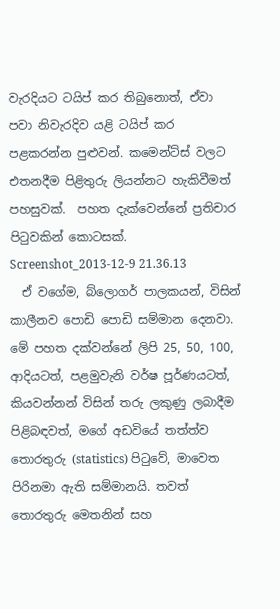වැරදියට ටයිප් කර තිබුනොත්, ඒවා පවා නිවැරදිව යළි ටයිප් කර පළකරන්න පුළුවන්. කමෙන්ට්ස් වලට එතනදීම පිළිතුරු ලියන්නට හැකිවීමත් පහසුවක්.  පහත දැක්වෙන්නේ ප්‍රතිචාර පිටුවකින් කොටසක්.
Screenshot_2013-12-9 21.36.13
  ඒ වගේම, බ්ලොගර් පාලකයන්, විසින් කාලීනව පොඩි පොඩි සම්මාන දෙනවා. මේ පහත දක්වන්නේ ලිපි 25, 50, 100, ආදියටත්, පළමුවැනි වර්ෂ පූර්ණයටත්, කියවන්නන් විසින් තරු ලකුණු ලබාදීම පිළිබඳවත්, මගේ අඩවියේ තත්ත්ව තොරතුරු (statistics) පිටුවේ, මාවෙත පිරිනමා ඇති සම්මානයි. තවත් තොරතුරු මෙතනින් සහ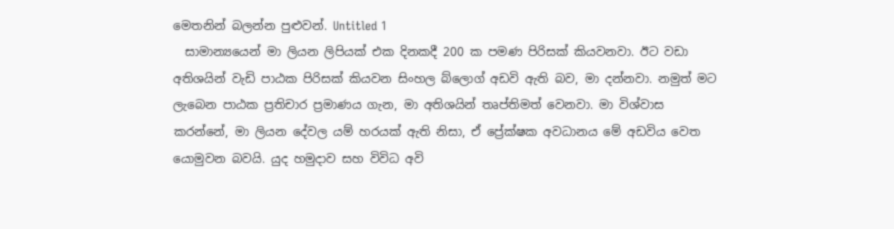මෙතනින් බලන්න පුළුවන්. Untitled 1
  සාමාන්‍යයෙන් මා ලියන ලිපියක් එක දිනකදී 200 ක පමණ පිරිසක් කියවනවා. ඊට වඩා අතිශයින් වැඩි පාඨක පිරිසක් කියවන සිංහල බ්ලොග් අඩවි ඇති බව, මා දන්නවා. නමුත් මට ලැබෙන පාඨක ප්‍රතිචාර ප්‍රමාණය ගැන, මා අතිශයින් තෘප්තිමත් වෙනවා. මා විශ්වාස කරන්නේ, මා ලියන දේවල යම් හරයක් ඇති නිසා, ඒ ප්‍රේක්ෂක අවධානය මේ අඩවිය වෙත යොමුවන බවයි. යුද හමුදාව සහ විවිධ අවි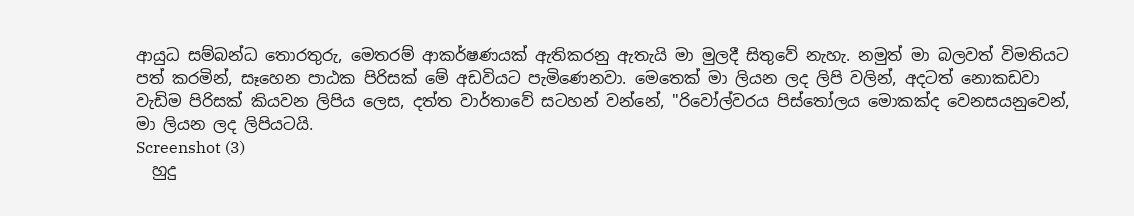ආයුධ සම්බන්ධ තොරතුරු, මෙතරම් ආකර්ෂණයක් ඇතිකරනු ඇතැයි මා මුලදී සිතුවේ නැහැ. නමුත් මා බලවත් විමතියට පත් කරමින්, සෑහෙන පාඨක පිරිසක් මේ අඩවියට පැමිණෙනවා. මෙතෙක් මා ලියන ලද ලිපි වලින්, අදටත් නොකඩවා වැඩිම පිරිසක් කියවන ලිපිය ලෙස, දත්ත වාර්තාවේ සටහන් වන්නේ, "රිවෝල්වරය පිස්තෝලය මොකක්ද වෙනසයනුවෙන්, මා ලියන ලද ලිපියටයි.
Screenshot (3)
  හුදු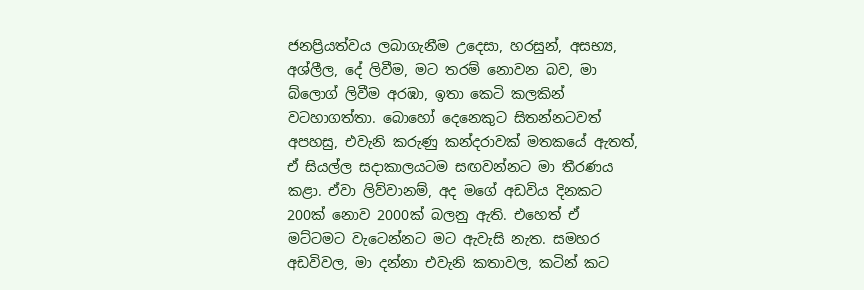ජනප්‍රියත්වය ලබාගැනීම උදෙසා, හරසුන්, අසභ්‍ය, අශ්ලීල, දේ ලිවීම, මට තරම් නොවන බව, මා බ්ලොග් ලිවීම අරඹා, ඉතා කෙටි කලකින් වටහාගත්තා. බොහෝ දෙනෙකුට සිතන්නටවත් අපහසු, එවැනි කරුණු කන්දරාවක් මතකයේ ඇතත්, ඒ සියල්ල සදාකාලයටම සඟවන්නට මා තීරණය කළා. ඒවා ලිව්වානම්, අද මගේ අඩවිය දිනකට 200ක් නොව 2000ක් බලනු ඇති. එහෙත් ඒ මට්ටමට වැටෙන්නට මට ඇවැසි නැත. සමහර අඩවිවල, මා දන්නා එවැනි කතාවල, කටින් කට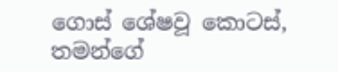ගොස් ශේෂවූ කොටස්, තමන්ගේ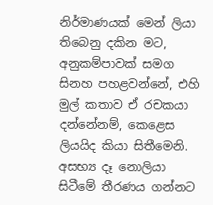නිර්මාණයක් මෙන් ලියා තිබෙනු දකින මට, අනුකම්පාවක් සමග සිනහ පහළවන්නේ, එහි මුල් කතාව ඒ රචකයා දන්නේනම්, කෙළෙස ලියයිද කියා සිතීමෙනි.  අසභ්‍ය දෑ නොලියා සිටීමේ තීරණය ගන්නට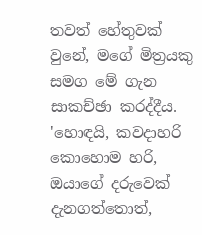තවත් හේතුවක් වුනේ, මගේ මිත්‍රයකු සමග මේ ගැන සාකච්ඡා කරද්දීය. 'හොඳයි, කවදාහරි කොහොම හරි, ඔයාගේ දරුවෙක් දැනගත්තොත්,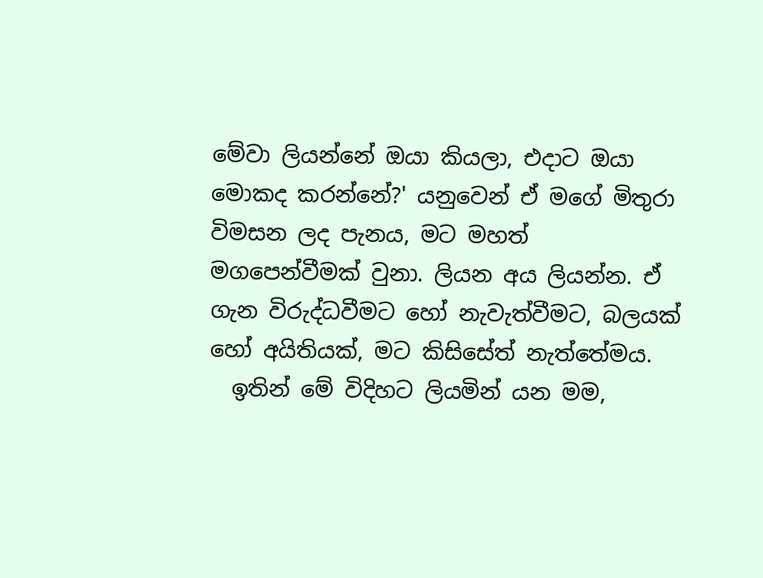මේවා ලියන්නේ ඔයා කියලා, එදාට ඔයා මොකද කරන්නේ?' යනුවෙන් ඒ මගේ මිතුරා විමසන ලද පැනය, මට මහත් මගපෙන්වීමක් වුනා. ලියන අය ලියන්න. ඒ ගැන විරුද්ධවීමට හෝ නැවැත්වීමට, බලයක් හෝ අයිතියක්, මට කිසිසේත් නැත්තේමය.
  ඉතින් මේ විදිහට ලියමින් යන මම,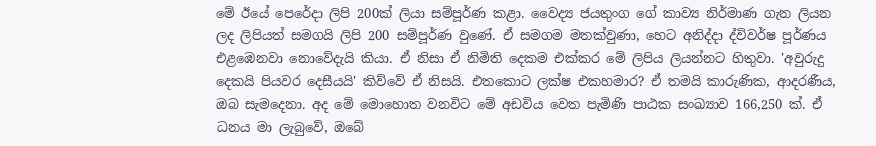මේ ඊයේ පෙරේදා ලිපි 200ක් ලියා සම්පූර්ණ කළා. වෛද්‍ය ජයතුංග ගේ කාව්‍ය නිර්මාණ ගැන ලියන ලද ලිපියත් සමගයි ලිපි 200 සම්පූර්ණ වුණේ. ඒ සමගම මතක්වුණා, හෙට අනිද්දා ද්විවර්ෂ පූර්ණය එළඹෙනවා නොවේදැයි කියා. ඒ නිසා ඒ නිමිති දෙකම එක්කර මේ ලිපිය ලියන්නට හිතුවා. 'අවුරුදු දෙකයි පියවර දෙසීයයි' කිව්වේ ඒ නිසයි. එතකොට ලක්ෂ එකහමාර? ඒ තමයි කාරුණික, ආදරණීය, ඔබ සැමදෙනා. අද මේ මොහොත වනවිට මේ අඩවිය වෙත පැමිණි පාඨක සංඛ්‍යාව 166,250 ක්. ඒ ධනය මා ලැබුවේ, ඔබේ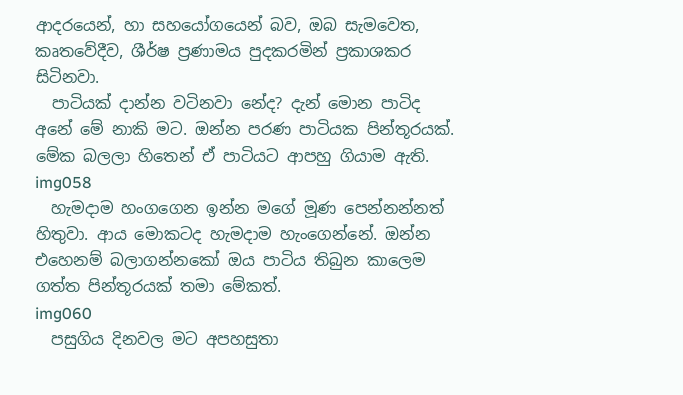ආදරයෙන්, හා සහයෝගයෙන් බව, ඔබ සැමවෙත, කෘතවේදීව, ශීර්ෂ ප්‍රණාමය පුදකරමින් ප්‍රකාශකර සිටිනවා.
  පාටියක් දාන්න වටිනවා නේද? දැන් මොන පාටිද අනේ මේ නාකි මට. ඔන්න පරණ පාටියක පින්තූරයක්. මේක බලලා හිතෙන් ඒ පාටියට ආපහු ගියාම ඇති.
img058
  හැමදාම හංගගෙන ඉන්න මගේ මූණ පෙන්නන්නත් හිතුවා. ආය මොකටද හැමදාම හැංගෙන්නේ. ඔන්න එහෙනම් බලාගන්නකෝ ඔය පාටිය තිබුන කාලෙම ගත්ත පින්තූරයක් තමා මේකත්.
img060
  පසුගිය දිනවල මට අපහසුතා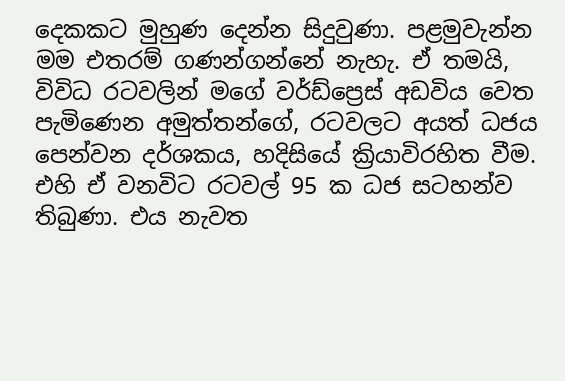දෙකකට මුහුණ දෙන්න සිදුවුණා. පළමුවැන්න මම එතරම් ගණන්ගන්නේ නැහැ. ඒ තමයි, විවිධ රටවලින් මගේ වර්ඩ්ප්‍රෙස් අඩවිය වෙත පැමිණෙන අමුත්තන්ගේ, රටවලට අයත් ධජය පෙන්වන දර්ශකය, හදිසියේ ක්‍රියාවිරහිත වීම. එහි ඒ වනවිට රටවල් 95 ක ධජ සටහන්ව තිබුණා. එය නැවත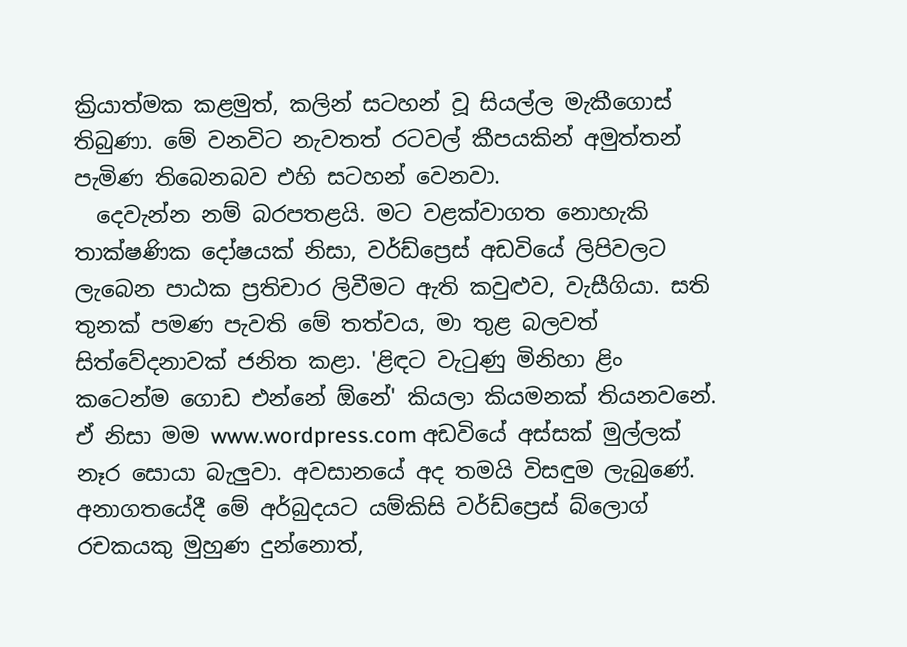ක්‍රියාත්මක කළමුත්, කලින් සටහන් වූ සියල්ල මැකීගොස් තිබුණා. මේ වනවිට නැවතත් රටවල් කීපයකින් අමුත්තන් පැමිණ තිබෙනබව එහි සටහන් වෙනවා.
  දෙවැන්න නම් බරපතළයි. මට වළක්වාගත නොහැකි තාක්ෂණික දෝෂයක් නිසා, වර්ඩ්ප්‍රෙස් අඩවියේ ලිපිවලට ලැබෙන පාඨක ප්‍රතිචාර ලිවීමට ඇති කවුළුව, වැසීගියා. සති තුනක් පමණ පැවති මේ තත්වය, මා තුළ බලවත් සිත්වේදනාවක් ජනිත කළා. 'ළිඳට වැටුණු මිනිහා ළිං කටෙන්ම ගොඩ එන්නේ ඕනේ' කියලා කියමනක් තියනවනේ.  ඒ නිසා මම www.wordpress.com අඩවියේ අස්සක් මුල්ලක් නෑර සොයා බැලුවා. අවසානයේ අද තමයි විසඳුම ලැබුණේ. අනාගතයේදී මේ අර්බුදයට යම්කිසි වර්ඩ්ප්‍රෙස් බ්ලොග් රචකයකු මුහුණ දුන්නොත්,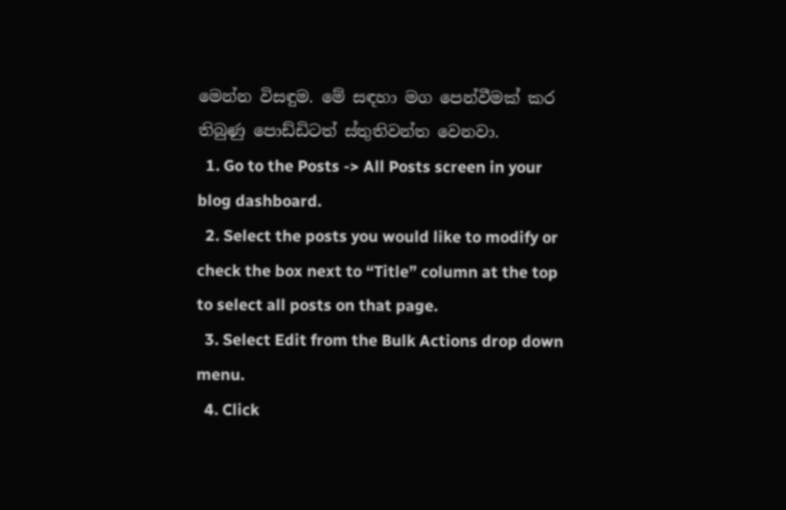මෙන්න විසඳුම. මේ සඳහා මග පෙන්වීමක් කර තිබුණු පොඩ්ඩිටත් ස්තුතිවන්ත වෙනවා.
  1. Go to the Posts -> All Posts screen in your blog dashboard.
  2. Select the posts you would like to modify or check the box next to “Title” column at the top to select all posts on that page.
  3. Select Edit from the Bulk Actions drop down menu.
  4. Click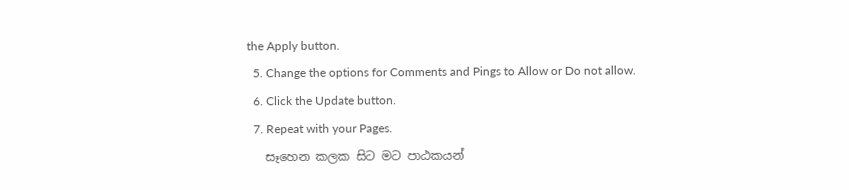the Apply button.
  5. Change the options for Comments and Pings to Allow or Do not allow.
  6. Click the Update button.
  7. Repeat with your Pages.
   සෑහෙන කලක සිට මට පාඨකයන්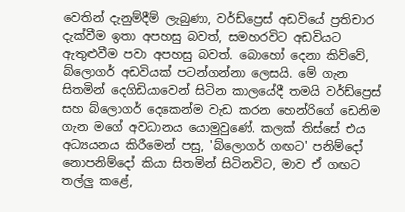වෙතින් දැනුම්දීම් ලැබුණා, වර්ඩ්ප්‍රෙස් අඩවියේ ප්‍රතිචාර දැක්වීම ඉතා අපහසු බවත්, සමහරවිට අඩවියට ඇතුළුවීම පවා අපහසු බවත්. බොහෝ දෙනා කිව්වේ, බ්ලොගර් අඩවියක් පටන්ගන්නා ලෙසයි. මේ ගැන සිතමින් දෙගිඩියාවෙන් සිටින කාලයේදී තමයි වර්ඩ්ප්‍රෙස් සහ බ්ලොගර් දෙකෙන්ම වැඩ කරන හෙන්රිගේ ඩෙනිම ගැන මගේ අවධානය යොමුවුණේ. කලක් තිස්සේ එය අධ්‍යයනය කිරීමෙන් පසු, 'බ්ලොගර් ගඟට' පනිම්දෝ නොපනිම්දෝ කියා සිතමින් සිටිනවිට, මාව ඒ ගඟට තල්ලු කළේ,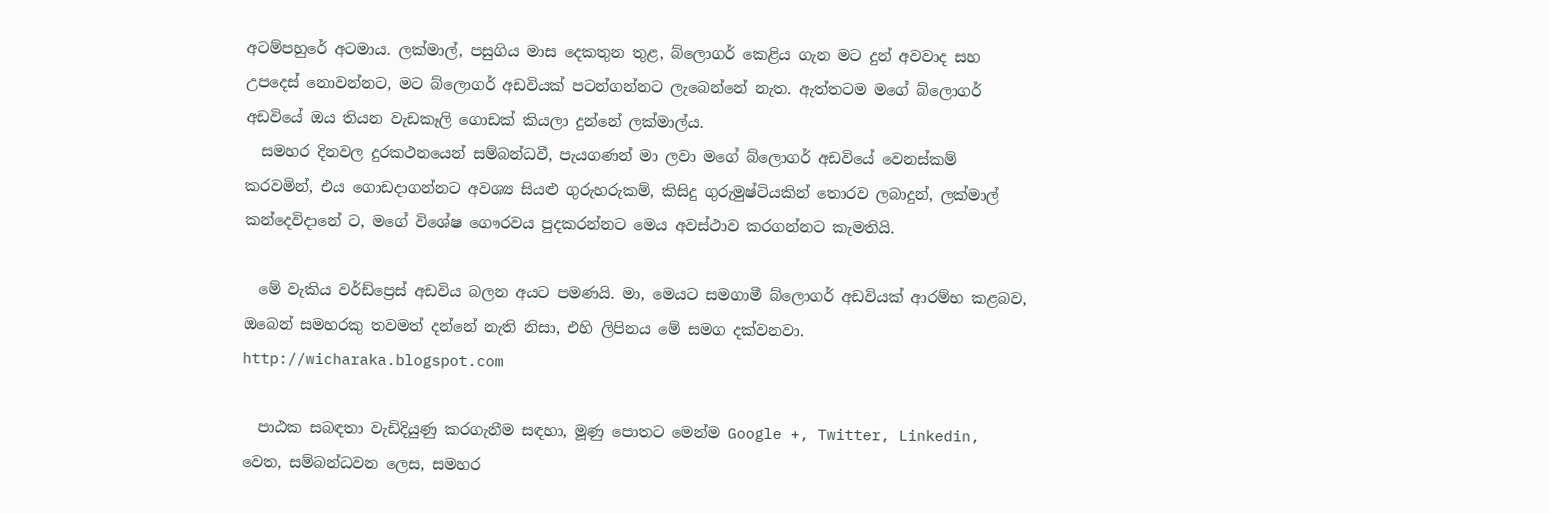අටම්පහුරේ අටමාය. ලක්මාල්, පසුගිය මාස දෙකතුන තුළ, බ්ලොගර් කෙළිය ගැන මට දුන් අවවාද සහ උපදෙස් නොවන්නට, මට බ්ලොගර් අඩවියක් පටන්ගන්නට ලැබෙන්නේ නැත. ඇත්තටම මගේ බ්ලොගර් අඩවියේ ඔය තියන වැඩකෑලි ගොඩක් කියලා දුන්නේ ලක්මාල්ය.
  සමහර දිනවල දුරකථනයෙන් සම්බන්ධවී, පැයගණන් මා ලවා මගේ බ්ලොගර් අඩවියේ වෙනස්කම් කරවමින්, එය ගොඩදාගන්නට අවශ්‍ය සියළු ගුරුහරුකම්, කිසිදු ගුරුමුෂ්ටියකින් තොරව ලබාදුන්, ලක්මාල් කන්දෙවිදානේ ට, මගේ විශේෂ ගෞරවය පුදකරන්නට මෙය අවස්ථාව කරගන්නට කැමතියි.

  මේ වැකිය වර්ඩ්ප්‍රෙස් අඩවිය බලන අයට පමණයි. මා, මෙයට සමගාමී බ්ලොගර් අඩවියක් ආරම්භ කළබව, ඔබෙන් සමහරකු තවමත් දන්නේ නැති නිසා, එහි ලිපිනය මේ සමග දක්වනවා. http://wicharaka.blogspot.com

  පාඨක සබඳතා වැඩිදියුණු කරගැනීම සඳහා, මූණු පොතට මෙන්ම Google +, Twitter, Linkedin, වෙත, සම්බන්ධවන ලෙස, සමහර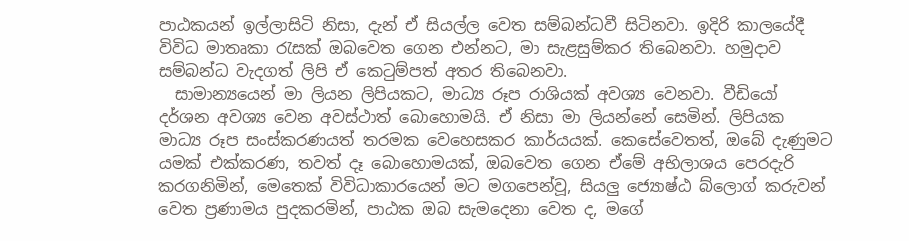පාඨකයන් ඉල්ලාසිටි නිසා, දැන් ඒ සියල්ල වෙත සම්බන්ධවී සිටිනවා. ඉදිරි කාලයේදී විවිධ මාතෘකා රැසක් ඔබවෙත ගෙන එන්නට, මා සැළසුම්කර තිබෙනවා. හමුදාව සම්බන්ධ වැදගත් ලිපි ඒ කෙටුම්පත් අතර තිබෙනවා.
  සාමාන්‍යයෙන් මා ලියන ලිපියකට, මාධ්‍ය රූප රාශියක් අවශ්‍ය වෙනවා. වීඩියෝ දර්ශන අවශ්‍ය වෙන අවස්ථාත් බොහොමයි. ඒ නිසා මා ලියන්නේ සෙමින්. ලිපියක මාධ්‍ය රූප සංස්කරණයත් තරමක වෙහෙසකර කාර්යයක්. කෙසේවෙතත්, ඔබේ දැණුමට යමක් එක්කරණ, තවත් දෑ බොහොමයක්, ඔබවෙත ගෙන ඒමේ අභිලාශය පෙරදැරි කරගනිමින්, මෙතෙක් විවිධාකාරයෙන් මට මගපෙන්වූ, සියලු ජ්‍යොෂ්ඨ බ්ලොග් කරුවන් වෙත ප්‍රණාමය පුදකරමින්, පාඨක ඔබ සැමදෙනා වෙත ද, මගේ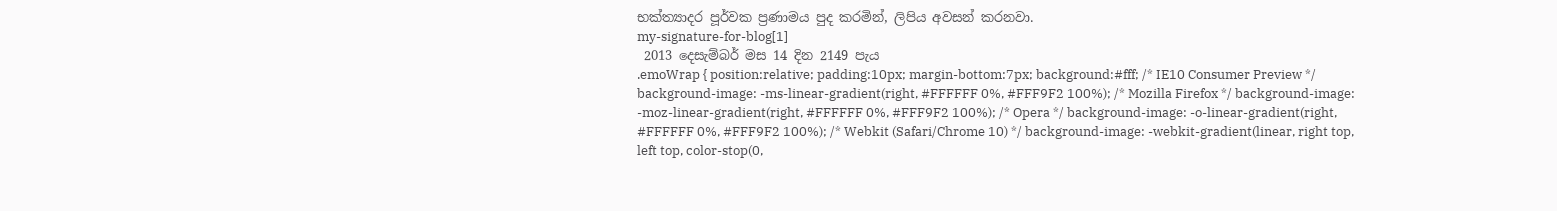භක්ත්‍යාදර පූර්වක ප්‍රණාමය පුද කරමින්, ලිපිය අවසන් කරනවා.
my-signature-for-blog[1]
 2013 දෙසැම්බර් මස 14 දින 2149 පැය
.emoWrap { position:relative; padding:10px; margin-bottom:7px; background:#fff; /* IE10 Consumer Preview */ background-image: -ms-linear-gradient(right, #FFFFFF 0%, #FFF9F2 100%); /* Mozilla Firefox */ background-image: -moz-linear-gradient(right, #FFFFFF 0%, #FFF9F2 100%); /* Opera */ background-image: -o-linear-gradient(right, #FFFFFF 0%, #FFF9F2 100%); /* Webkit (Safari/Chrome 10) */ background-image: -webkit-gradient(linear, right top, left top, color-stop(0,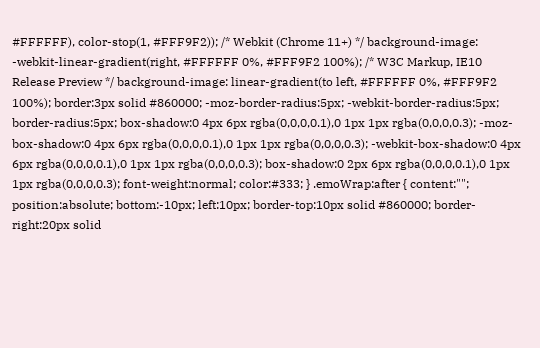#FFFFFF), color-stop(1, #FFF9F2)); /* Webkit (Chrome 11+) */ background-image: -webkit-linear-gradient(right, #FFFFFF 0%, #FFF9F2 100%); /* W3C Markup, IE10 Release Preview */ background-image: linear-gradient(to left, #FFFFFF 0%, #FFF9F2 100%); border:3px solid #860000; -moz-border-radius:5px; -webkit-border-radius:5px; border-radius:5px; box-shadow:0 4px 6px rgba(0,0,0,0.1),0 1px 1px rgba(0,0,0,0.3); -moz-box-shadow:0 4px 6px rgba(0,0,0,0.1),0 1px 1px rgba(0,0,0,0.3); -webkit-box-shadow:0 4px 6px rgba(0,0,0,0.1),0 1px 1px rgba(0,0,0,0.3); box-shadow:0 2px 6px rgba(0,0,0,0.1),0 1px 1px rgba(0,0,0,0.3); font-weight:normal; color:#333; } .emoWrap:after { content:""; position:absolute; bottom:-10px; left:10px; border-top:10px solid #860000; border-right:20px solid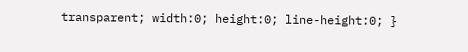transparent; width:0; height:0; line-height:0; }